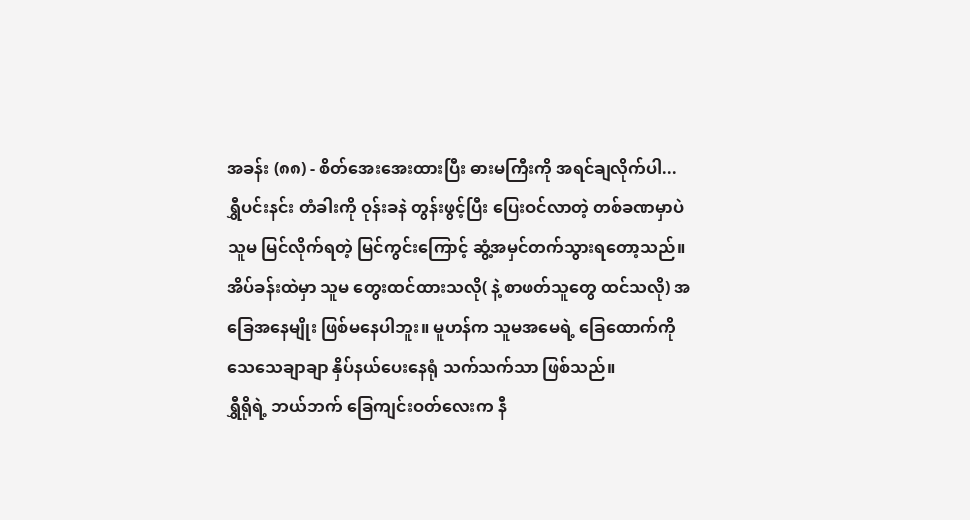အခန်း (၈၈) - စိတ်အေးအေးထားပြီး ဓားမကြီးကို အရင်ချလိုက်ပါ...
ရွှီပင်းနင်း တံခါးကို ဝုန်းခနဲ တွန်းဖွင့်ပြီး ပြေးဝင်လာတဲ့ တစ်ခဏမှာပဲ သူမ မြင်လိုက်ရတဲ့ မြင်ကွင်းကြောင့် ဆွံ့အမှင်တက်သွားရတော့သည်။
အိပ်ခန်းထဲမှာ သူမ တွေးထင်ထားသလို( နဲ့ စာဖတ်သူတွေ ထင်သလို) အခြေအနေမျိုး ဖြစ်မနေပါဘူး။ မူဟန်က သူမအမေရဲ့ ခြေထောက်ကို သေသေချာချာ နှိပ်နယ်ပေးနေရုံ သက်သက်သာ ဖြစ်သည်။
ရွှီရိုရဲ့ ဘယ်ဘက် ခြေကျင်းဝတ်လေးက နီ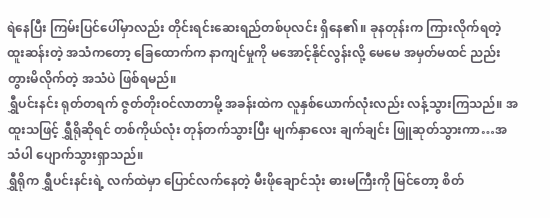ရဲနေပြီး ကြမ်းပြင်ပေါ်မှာလည်း တိုင်းရင်းဆေးရည်တစ်ပုလင်း ရှိနေ၏။ ခုနတုန်းက ကြားလိုက်ရတဲ့ ထူးဆန်းတဲ့ အသံကတော့ ခြေထောက်က နာကျင်မှုကို မအောင့်နိုင်လွန်းလို့ မေမေ အမှတ်မထင် ညည်းတွားမိလိုက်တဲ့ အသံပဲ ဖြစ်ရမည်။
ရွှီပင်းနင်း ရုတ်တရက် ဇွတ်တိုးဝင်လာတာမို့ အခန်းထဲက လူနှစ်ယောက်လုံးလည်း လန့်သွားကြသည်။ အထူးသဖြင့် ရွှီရိုဆိုရင် တစ်ကိုယ်လုံး တုန်တက်သွားပြီး မျက်နှာလေး ချက်ချင်း ဖြူဆုတ်သွားကာ…အသံပါ ပျောက်သွားရှာသည်။
ရွှီရိုက ရွှီပင်းနင်းရဲ့ လက်ထဲမှာ ပြောင်လက်နေတဲ့ မီးဖိုချောင်သုံး ဓားမကြီးကို မြင်တော့ စိတ်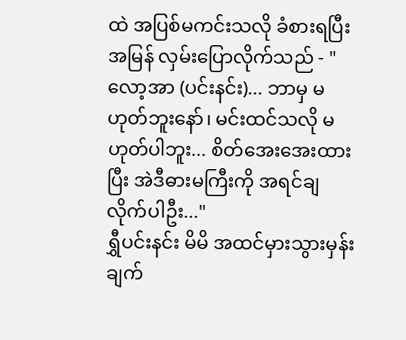ထဲ အပြစ်မကင်းသလို ခံစားရပြီး အမြန် လှမ်းပြောလိုက်သည် - "လော့အာ (ပင်းနင်း)... ဘာမှ မဟုတ်ဘူးနော်၊ မင်းထင်သလို မဟုတ်ပါဘူး... စိတ်အေးအေးထားပြီး အဲဒီဓားမကြီးကို အရင်ချလိုက်ပါဦး..."
ရွှီပင်းနင်း မိမိ အထင်မှားသွားမှန်း ချက်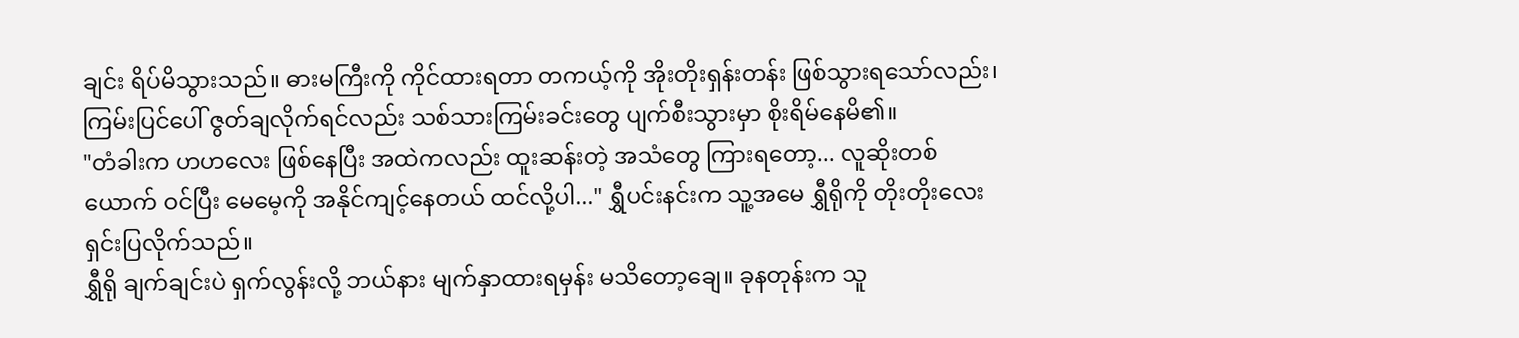ချင်း ရိပ်မိသွားသည်။ ဓားမကြီးကို ကိုင်ထားရတာ တကယ့်ကို အိုးတိုးရှန်းတန်း ဖြစ်သွားရသော်လည်း၊ ကြမ်းပြင်ပေါ် ဇွတ်ချလိုက်ရင်လည်း သစ်သားကြမ်းခင်းတွေ ပျက်စီးသွားမှာ စိုးရိမ်နေမိ၏။
"တံခါးက ဟဟလေး ဖြစ်နေပြီး အထဲကလည်း ထူးဆန်းတဲ့ အသံတွေ ကြားရတော့... လူဆိုးတစ်ယောက် ဝင်ပြီး မေမေ့ကို အနိုင်ကျင့်နေတယ် ထင်လို့ပါ..." ရွှီပင်းနင်းက သူ့အမေ ရွှီရိုကို တိုးတိုးလေး ရှင်းပြလိုက်သည်။
ရွှီရို ချက်ချင်းပဲ ရှက်လွန်းလို့ ဘယ်နား မျက်နှာထားရမှန်း မသိတော့ချေ။ ခုနတုန်းက သူ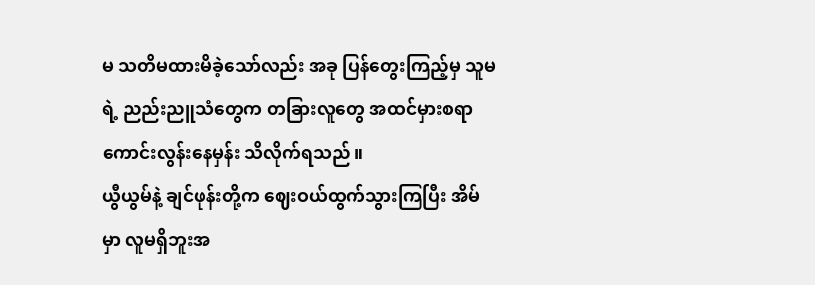မ သတိမထားမိခဲ့သော်လည်း အခု ပြန်တွေးကြည့်မှ သူမရဲ့ ညည်းညူသံတွေက တခြားလူတွေ အထင်မှားစရာ ကောင်းလွန်းနေမှန်း သိလိုက်ရသည်။
ယွီယွမ်နဲ့ ချင်ဖုန်းတို့က ဈေးဝယ်ထွက်သွားကြပြီး အိမ်မှာ လူမရှိဘူးအ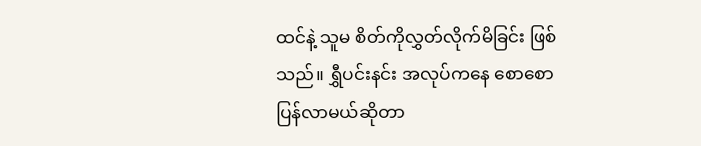ထင်နဲ့ သူမ စိတ်ကိုလွှတ်လိုက်မိခြင်း ဖြစ်သည်။ ရွှီပင်းနင်း အလုပ်ကနေ စောစောပြန်လာမယ်ဆိုတာ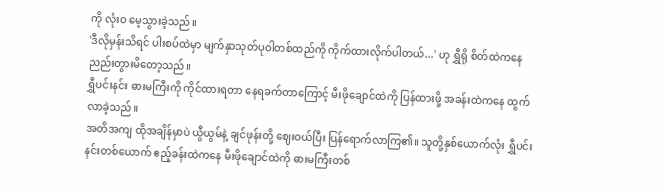ကို လုံးဝ မေ့သွားခဲ့သည်။
'ဒီလိုမှန်းသိရင် ပါးစပ်ထဲမှာ မျက်နှာသုတ်ပုဝါတစ်ထည်ကို ကိုက်ထားလိုက်ပါတယ်...' ဟု ရွှီရို စိတ်ထဲကနေ ညည်းတွားမိတော့သည်။
ရွှီပင်းနင်း ဓားမကြီးကို ကိုင်ထားရတာ နေရခက်တာကြောင့် မီးဖိုချောင်ထဲကို ပြန်ထားဖို့ အခန်းထဲကနေ ထွက်လာခဲ့သည်။
အတိအကျ ထိုအချိန်မှာပဲ ယွီယွမ်နဲ့ ချင်ဖုန်းတို့ ဈေးဝယ်ပြီး ပြန်ရောက်လာကြ၏။ သူတို့နှစ်ယောက်လုံး ရွှီပင်းနင်းတစ်ယောက် ဧည့်ခန်းထဲကနေ မီးဖိုချောင်ထဲကို ဓားမကြီးတစ်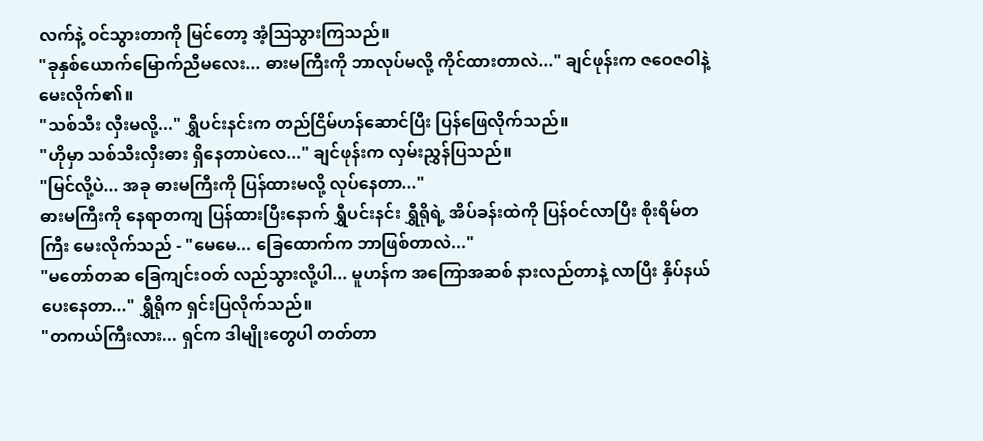လက်နဲ့ ဝင်သွားတာကို မြင်တော့ အံ့ဩသွားကြသည်။
"ခုနှစ်ယောက်မြောက်ညီမလေး... ဓားမကြီးကို ဘာလုပ်မလို့ ကိုင်ထားတာလဲ..." ချင်ဖုန်းက ဇဝေဇဝါနဲ့ မေးလိုက်၏။
"သစ်သီး လှီးမလို့..." ရွှီပင်းနင်းက တည်ငြိမ်ဟန်ဆောင်ပြီး ပြန်ဖြေလိုက်သည်။
"ဟိုမှာ သစ်သီးလှီးဓား ရှိနေတာပဲလေ..." ချင်ဖုန်းက လှမ်းညွှန်ပြသည်။
"မြင်လို့ပဲ... အခု ဓားမကြီးကို ပြန်ထားမလို့ လုပ်နေတာ..."
ဓားမကြီးကို နေရာတကျ ပြန်ထားပြီးနောက် ရွှီပင်းနင်း ရွှီရိုရဲ့ အိပ်ခန်းထဲကို ပြန်ဝင်လာပြီး စိုးရိမ်တကြီး မေးလိုက်သည် - "မေမေ... ခြေထောက်က ဘာဖြစ်တာလဲ..."
"မတော်တဆ ခြေကျင်းဝတ် လည်သွားလို့ပါ... မူဟန်က အကြောအဆစ် နားလည်တာနဲ့ လာပြီး နှိပ်နယ်ပေးနေတာ..." ရွှီရိုက ရှင်းပြလိုက်သည်။
"တကယ်ကြီးလား... ရှင်က ဒါမျိုးတွေပါ တတ်တာ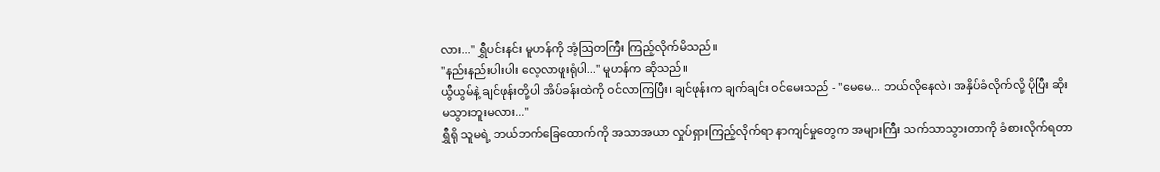လား..." ရွှီပင်းနင်း မူဟန်ကို အံ့ဩတကြီး ကြည့်လိုက်မိသည်။
"နည်းနည်းပါးပါး လေ့လာဖူးရုံပါ..." မူဟန်က ဆိုသည်။
ယွီယွမ်နဲ့ ချင်ဖုန်းတို့ပါ အိပ်ခန်းထဲကို ဝင်လာကြပြီး၊ ချင်ဖုန်းက ချက်ချင်း ဝင်မေးသည် - "မေမေ... ဘယ်လိုနေလဲ၊ အနှိပ်ခံလိုက်လို့ ပိုပြီး ဆိုးမသွားဘူးမလား..."
ရွှီရို သူမရဲ့ ဘယ်ဘက်ခြေထောက်ကို အသာအယာ လှုပ်ရှားကြည့်လိုက်ရာ နာကျင်မှုတွေက အများကြီး သက်သာသွားတာကို ခံစားလိုက်ရတာ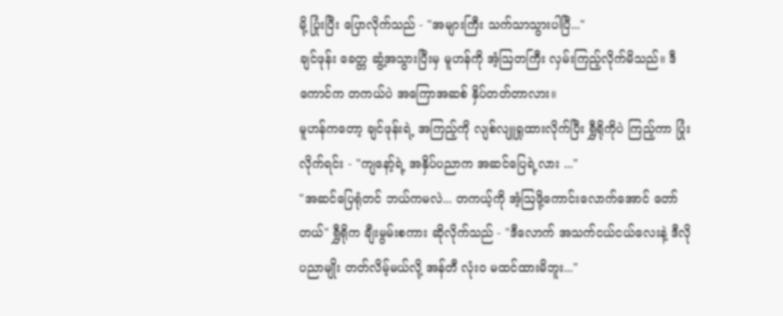မို့ ပြုံးပြီး ပြောလိုက်သည် - "အများကြီး သက်သာသွားပါပြီ..."
ချင်ဖုန်း ခေတ္တ ဆွံ့အသွားပြီးမှ မူဟန်ကို အံ့ဩတကြီး လှမ်းကြည့်လိုက်မိသည်။ ဒီကောင်က တကယ်ပဲ အကြောအဆစ် နှိပ်တတ်တာလား။
မူဟန်ကတော့ ချင်ဖုန်းရဲ့ အကြည့်ကို လျစ်လျူရှုထားလိုက်ပြီး ရွှီရိုကိုပဲ ကြည့်ကာ ပြုံးလိုက်ရင်း - "ကျနော့်ရဲ့ အနှိပ်ပညာက အဆင်ပြေရဲ့လား ..."
"အဆင်ပြေရုံတင် ဘယ်ကမလဲ... တကယ့်ကို အံ့ဩဖို့ကောင်းလောက်အောင် တော်တယ်" ရွှီရိုက ချီးမွမ်းစကား ဆိုလိုက်သည် - "ဒီလောက် အသက်ငယ်ငယ်လေးနဲ့ ဒီလို ပညာမျိုး တတ်လိမ့်မယ်လို့ အန်တီ လုံးဝ မထင်ထားမိဘူး..."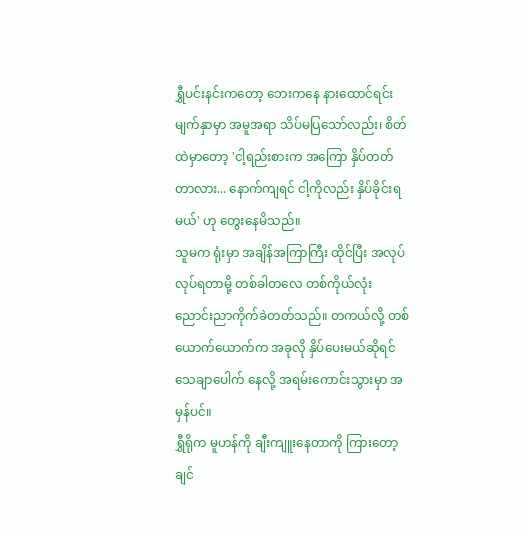ရွှီပင်းနင်းကတော့ ဘေးကနေ နားထောင်ရင်း မျက်နှာမှာ အမူအရာ သိပ်မပြသော်လည်း၊ စိတ်ထဲမှာတော့ 'ငါ့ရည်းစားက အကြော နှိပ်တတ်တာလား... နောက်ကျရင် ငါ့ကိုလည်း နှိပ်ခိုင်းရမယ်' ဟု တွေးနေမိသည်။
သူမက ရုံးမှာ အချိန်အကြာကြီး ထိုင်ပြီး အလုပ်လုပ်ရတာမို့ တစ်ခါတလေ တစ်ကိုယ်လုံး ညောင်းညာကိုက်ခဲတတ်သည်။ တကယ်လို့ တစ်ယောက်ယောက်က အခုလို နှိပ်ပေးမယ်ဆိုရင် သေချာပေါက် နေလို့ အရမ်းကောင်းသွားမှာ အမှန်ပင်။
ရွှီရိုက မူဟန်ကို ချီးကျူးနေတာကို ကြားတော့ ချင်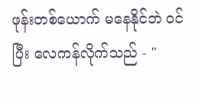ဖုန်းတစ်ယောက် မနေနိုင်ဘဲ ဝင်ပြီး လေကန်လိုက်သည် - "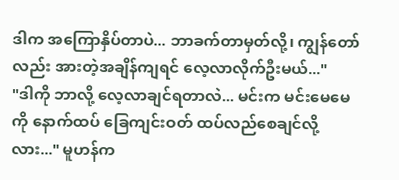ဒါက အကြောနှိပ်တာပဲ... ဘာခက်တာမှတ်လို့၊ ကျွန်တော်လည်း အားတဲ့အချိန်ကျရင် လေ့လာလိုက်ဦးမယ်..."
"ဒါကို ဘာလို့ လေ့လာချင်ရတာလဲ... မင်းက မင်းမေမေကို နောက်ထပ် ခြေကျင်းဝတ် ထပ်လည်စေချင်လို့လား..." မူဟန်က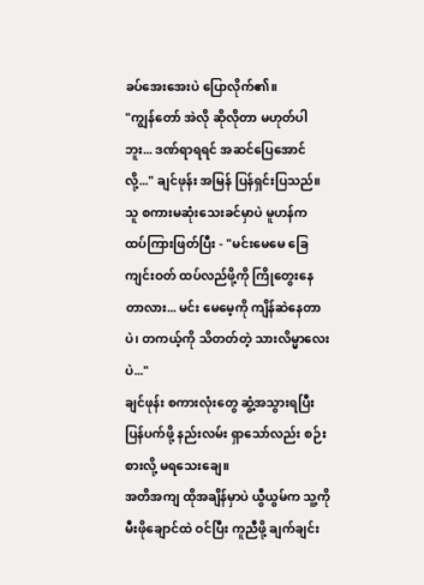ခပ်အေးအေးပဲ ပြောလိုက်၏။
"ကျွန်တော် အဲလို ဆိုလိုတာ မဟုတ်ပါဘူး... ဒဏ်ရာရရင် အဆင်ပြေအောင်လို့..." ချင်ဖုန်း အမြန် ပြန်ရှင်းပြသည်။
သူ စကားမဆုံးသေးခင်မှာပဲ မူဟန်က ထပ်ကြားဖြတ်ပြီး - "မင်းမေမေ ခြေကျင်းဝတ် ထပ်လည်ဖို့ကို ကြိုတွေးနေတာလား... မင်း မေမေ့ကို ကျိန်ဆဲနေတာပဲ၊ တကယ့်ကို သိတတ်တဲ့ သားလိမ္မာလေးပဲ..."
ချင်ဖုန်း စကားလုံးတွေ ဆွံ့အသွားရပြီး ပြန်ပက်ဖို့ နည်းလမ်း ရှာသော်လည်း စဉ်းစားလို့ မရသေးချေ။
အတိအကျ ထိုအချိန်မှာပဲ ယွီယွမ်က သူ့ကို မီးဖိုချောင်ထဲ ဝင်ပြီး ကူညီဖို့ ချက်ချင်း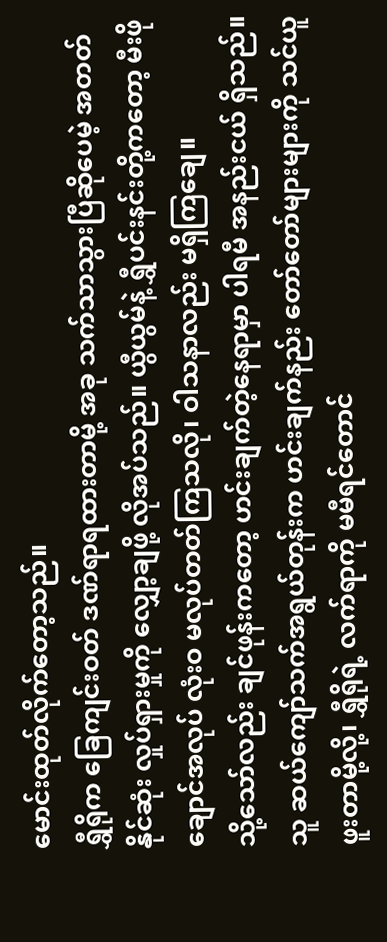မောင်းထုတ်လိုက်တော့သည်။
ရွှီရိုက ခြေကျင်းဝတ် ဒဏ်ရာရထားတာမို့ အခု သက်သာသွားပြီဆိုပေမဲ့ အတတ်နိုင်ဆုံး လှုပ်ရှားမှုကို လျှော့ချဖို့ လိုအပ်သည်။ ယွီယွမ်နဲ့ ရွှီပင်းနင်းတို့ကတော့ မီးဖိုချောင်အလုပ် လုံးဝ မလုပ်တတ်ကြသလို၊ ဝါသနာလည်း မရှိကြချေ။
သို့သော်လည်း ချင်ဖုန်းကတော့ ဟင်းချက်တဲ့နေရာမှာ ပါရမီ အနည်းငယ် ရှိသည်။ သူ ဆယ်ကျော်သက်အရွယ်တုန်းက ဟင်းချက်နည်း တော်တော်များများကို သင်ယူဖူးတာမို့လို့၊ ရွှီရိုရဲ့ လက်ရာကို မမီရင်တောင်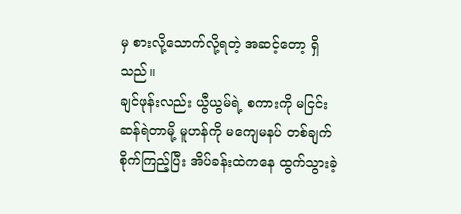မှ စားလို့သောက်လို့ရတဲ့ အဆင့်တော့ ရှိသည်။
ချင်ဖုန်းလည်း ယွီယွမ်ရဲ့ စကားကို မငြင်းဆန်ရဲတာမို့ မူဟန်ကို မကျေမနပ် တစ်ချက် စိုက်ကြည့်ပြီး အိပ်ခန်းထဲကနေ ထွက်သွားခဲ့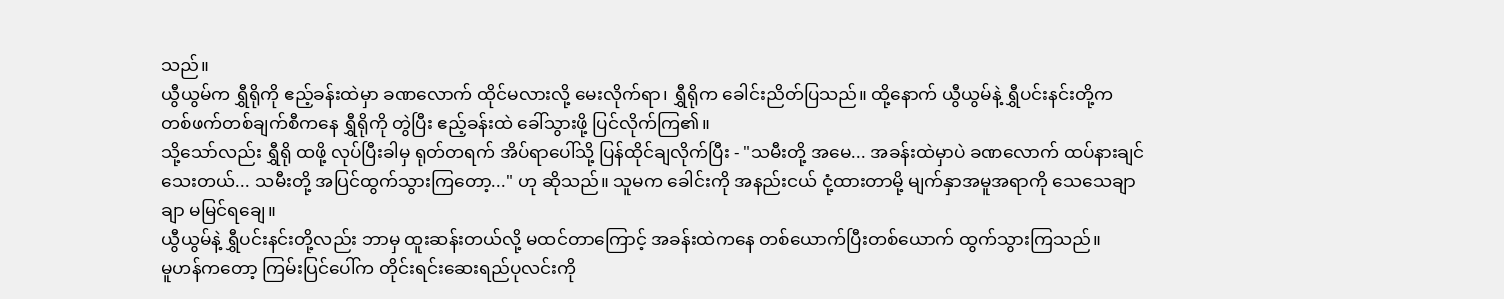သည်။
ယွီယွမ်က ရွှီရိုကို ဧည့်ခန်းထဲမှာ ခဏလောက် ထိုင်မလားလို့ မေးလိုက်ရာ၊ ရွှီရိုက ခေါင်းညိတ်ပြသည်။ ထို့နောက် ယွီယွမ်နဲ့ ရွှီပင်းနင်းတို့က တစ်ဖက်တစ်ချက်စီကနေ ရွှီရိုကို တွဲပြီး ဧည့်ခန်းထဲ ခေါ်သွားဖို့ ပြင်လိုက်ကြ၏။
သို့သော်လည်း ရွှီရို ထဖို့ လုပ်ပြီးခါမှ ရုတ်တရက် အိပ်ရာပေါ်သို့ ပြန်ထိုင်ချလိုက်ပြီး - "သမီးတို့ အမေ... အခန်းထဲမှာပဲ ခဏလောက် ထပ်နားချင်သေးတယ်... သမီးတို့ အပြင်ထွက်သွားကြတော့..." ဟု ဆိုသည်။ သူမက ခေါင်းကို အနည်းငယ် ငုံ့ထားတာမို့ မျက်နှာအမူအရာကို သေသေချာချာ မမြင်ရချေ။
ယွီယွမ်နဲ့ ရွှီပင်းနင်းတို့လည်း ဘာမှ ထူးဆန်းတယ်လို့ မထင်တာကြောင့် အခန်းထဲကနေ တစ်ယောက်ပြီးတစ်ယောက် ထွက်သွားကြသည်။
မူဟန်ကတော့ ကြမ်းပြင်ပေါ်က တိုင်းရင်းဆေးရည်ပုလင်းကို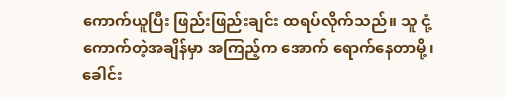ကောက်ယူပြီး ဖြည်းဖြည်းချင်း ထရပ်လိုက်သည်။ သူ ငုံ့ကောက်တဲ့အချိန်မှာ အကြည့်က အောက် ရောက်နေတာမို့၊ ခေါင်း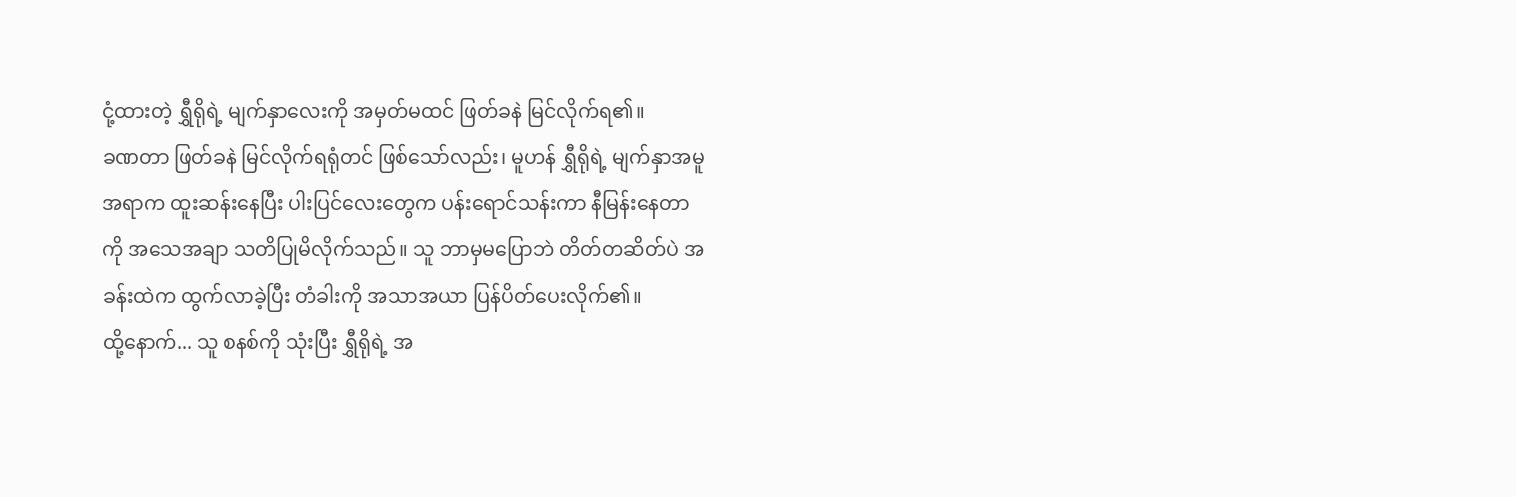ငုံ့ထားတဲ့ ရွှီရိုရဲ့ မျက်နှာလေးကို အမှတ်မထင် ဖြတ်ခနဲ မြင်လိုက်ရ၏။
ခဏတာ ဖြတ်ခနဲ မြင်လိုက်ရရုံတင် ဖြစ်သော်လည်း၊ မူဟန် ရွှီရိုရဲ့ မျက်နှာအမူအရာက ထူးဆန်းနေပြီး ပါးပြင်လေးတွေက ပန်းရောင်သန်းကာ နီမြန်းနေတာကို အသေအချာ သတိပြုမိလိုက်သည်။ သူ ဘာမှမပြောဘဲ တိတ်တဆိတ်ပဲ အခန်းထဲက ထွက်လာခဲ့ပြီး တံခါးကို အသာအယာ ပြန်ပိတ်ပေးလိုက်၏။
ထို့နောက်... သူ စနစ်ကို သုံးပြီး ရွှီရိုရဲ့ အ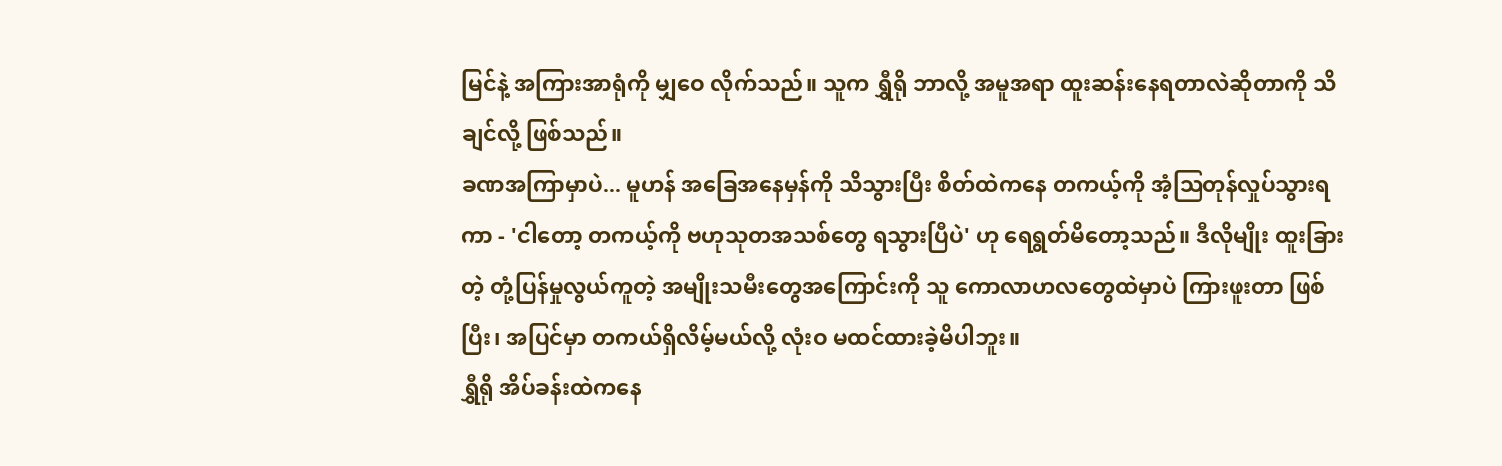မြင်နဲ့ အကြားအာရုံကို မျှဝေ လိုက်သည်။ သူက ရွှီရို ဘာလို့ အမူအရာ ထူးဆန်းနေရတာလဲဆိုတာကို သိချင်လို့ ဖြစ်သည်။
ခဏအကြာမှာပဲ... မူဟန် အခြေအနေမှန်ကို သိသွားပြီး စိတ်ထဲကနေ တကယ့်ကို အံ့ဩတုန်လှုပ်သွားရကာ - 'ငါတော့ တကယ့်ကို ဗဟုသုတအသစ်တွေ ရသွားပြီပဲ' ဟု ရေရွတ်မိတော့သည်။ ဒီလိုမျိုး ထူးခြားတဲ့ တုံ့ပြန်မှုလွယ်ကူတဲ့ အမျိုးသမီးတွေအကြောင်းကို သူ ကောလာဟလတွေထဲမှာပဲ ကြားဖူးတာ ဖြစ်ပြီး၊ အပြင်မှာ တကယ်ရှိလိမ့်မယ်လို့ လုံးဝ မထင်ထားခဲ့မိပါဘူး။
ရွှီရို အိပ်ခန်းထဲကနေ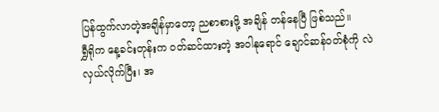ပြန်ထွက်လာတဲ့အချိန်မှာတော့ ညစာစားဖို့ အချိန် တန်နေပြီ ဖြစ်သည်။
ရွှီရိုက နေ့ခင်းတုန်းက ဝတ်ဆင်ထားတဲ့ အဝါနုရောင် ချောင်ဆန်ဝတ်စုံကို လဲလှယ်လိုက်ပြီး၊ အ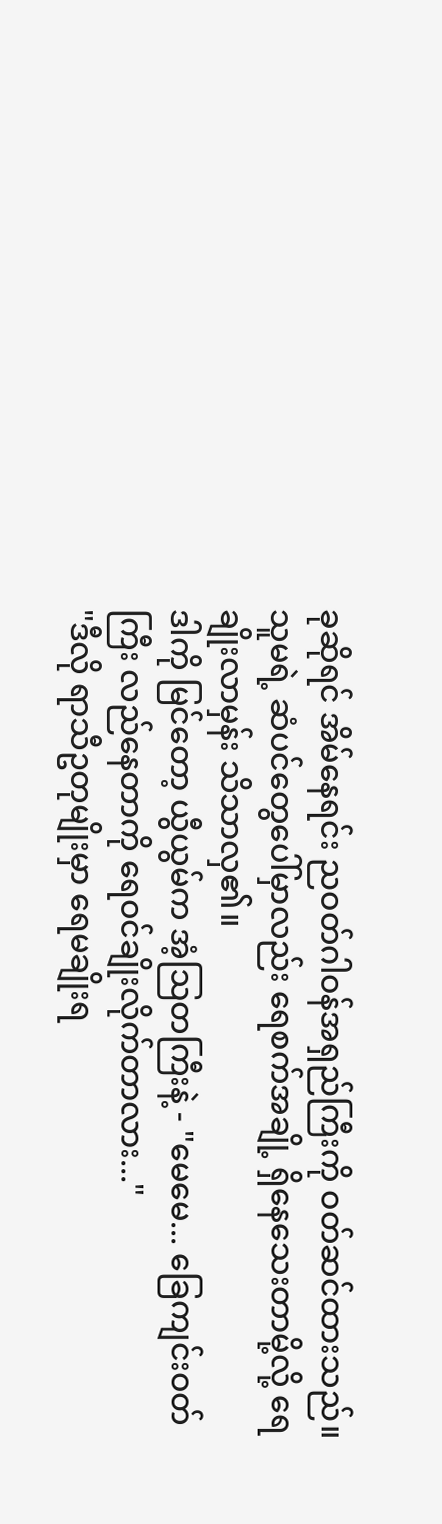ခုဆိုရင် အိမ်နေရင်း ညဝတ်ဂါဝန်အရှည်ကြီးကို ဝတ်ဆင်ထားသည်။ သူမရဲ့ ဆံပင်တွေပေါ်မှာလည်း ရေစက်အချို့ ရှိနေသေးတာမို့လို့ ရေချိုးလာမှန်း သိသာလှ၏။
ဒါကို မြင်တော့ ယွီယွမ်က အံ့ဩတကြီးနဲ့ - "မေမေ... ခြေကျင်းဝတ်ကြီး လည်နေတာကို ရေဝင်ချိုးလိုက်တာလား..."
"ဒီလို ရာသီဥတုမျိုးမှာ ရေမချိုးရ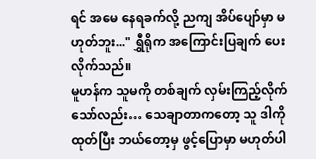ရင် အမေ နေရခက်လို့ ညကျ အိပ်ပျော်မှာ မဟုတ်ဘူး..." ရွှီရိုက အကြောင်းပြချက် ပေးလိုက်သည်။
မူဟန်က သူမကို တစ်ချက် လှမ်းကြည့်လိုက်သော်လည်း… သေချာတာကတော့ သူ ဒါကို ထုတ်ပြီး ဘယ်တော့မှ ဖွင့်ပြောမှာ မဟုတ်ပါ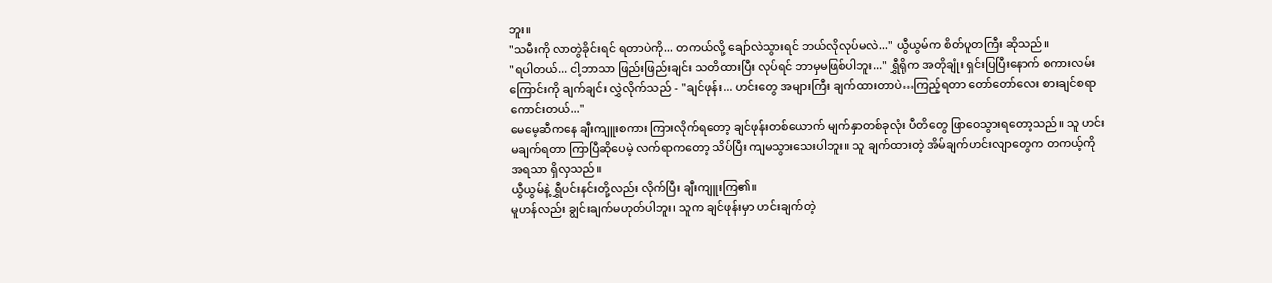ဘူး။
"သမီးကို လာတွဲခိုင်းရင် ရတာပဲကို... တကယ်လို့ ချော်လဲသွားရင် ဘယ်လိုလုပ်မလဲ..." ယွီယွမ်က စိတ်ပူတကြီး ဆိုသည်။
"ရပါတယ်... ငါ့ဘာသာ ဖြည်းဖြည်းချင်း သတိထားပြီး လုပ်ရင် ဘာမှမဖြစ်ပါဘူး..." ရွှီရိုက အတိုချုံး ရှင်းပြပြီးနောက် စကားလမ်းကြောင်းကို ချက်ချင်း လွှဲလိုက်သည် - "ချင်ဖုန်း... ဟင်းတွေ အများကြီး ချက်ထားတာပဲ…ကြည့်ရတာ တော်တော်လေး စားချင်စရာ ကောင်းတယ်..."
မေမေ့ဆီကနေ ချီးကျူးစကား ကြားလိုက်ရတော့ ချင်ဖုန်းတစ်ယောက် မျက်နှာတစ်ခုလုံး ပီတိတွေ ဖြာဝေသွားရတော့သည်။ သူ ဟင်းမချက်ရတာ ကြာပြီဆိုပေမဲ့ လက်ရာကတော့ သိပ်ပြီး ကျမသွားသေးပါဘူး။ သူ ချက်ထားတဲ့ အိမ်ချက်ဟင်းလျာတွေက တကယ့်ကို အရသာ ရှိလှသည်။
ယွီယွမ်နဲ့ ရွှီပင်းနင်းတို့လည်း လိုက်ပြီး ချီးကျူးကြ၏။
မူဟန်လည်း ချွင်းချက်မဟုတ်ပါဘူး၊ သူက ချင်ဖုန်းမှာ ဟင်းချက်တဲ့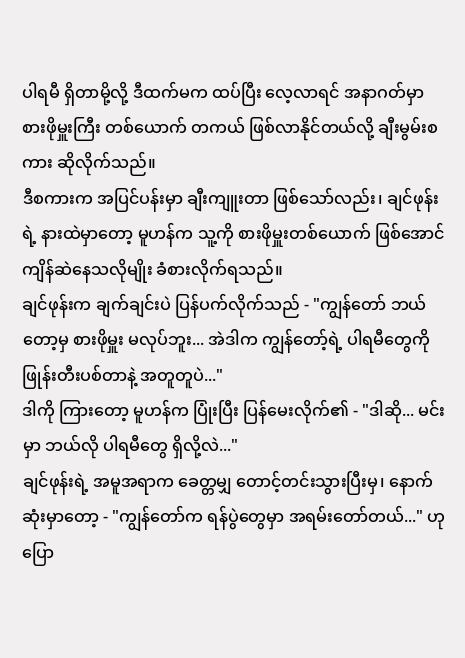ပါရမီ ရှိတာမို့လို့ ဒီထက်မက ထပ်ပြီး လေ့လာရင် အနာဂတ်မှာ စားဖိုမှူးကြီး တစ်ယောက် တကယ် ဖြစ်လာနိုင်တယ်လို့ ချီးမွမ်းစကား ဆိုလိုက်သည်။
ဒီစကားက အပြင်ပန်းမှာ ချီးကျူးတာ ဖြစ်သော်လည်း၊ ချင်ဖုန်းရဲ့ နားထဲမှာတော့ မူဟန်က သူ့ကို စားဖိုမှူးတစ်ယောက် ဖြစ်အောင် ကျိန်ဆဲနေသလိုမျိုး ခံစားလိုက်ရသည်။
ချင်ဖုန်းက ချက်ချင်းပဲ ပြန်ပက်လိုက်သည် - "ကျွန်တော် ဘယ်တော့မှ စားဖိုမှူး မလုပ်ဘူး... အဲဒါက ကျွန်တော့်ရဲ့ ပါရမီတွေကို ဖြုန်းတီးပစ်တာနဲ့ အတူတူပဲ..."
ဒါကို ကြားတော့ မူဟန်က ပြုံးပြီး ပြန်မေးလိုက်၏ - "ဒါဆို... မင်းမှာ ဘယ်လို ပါရမီတွေ ရှိလို့လဲ..."
ချင်ဖုန်းရဲ့ အမူအရာက ခေတ္တမျှ တောင့်တင်းသွားပြီးမှ၊ နောက်ဆုံးမှာတော့ - "ကျွန်တော်က ရန်ပွဲတွေမှာ အရမ်းတော်တယ်..." ဟု ပြော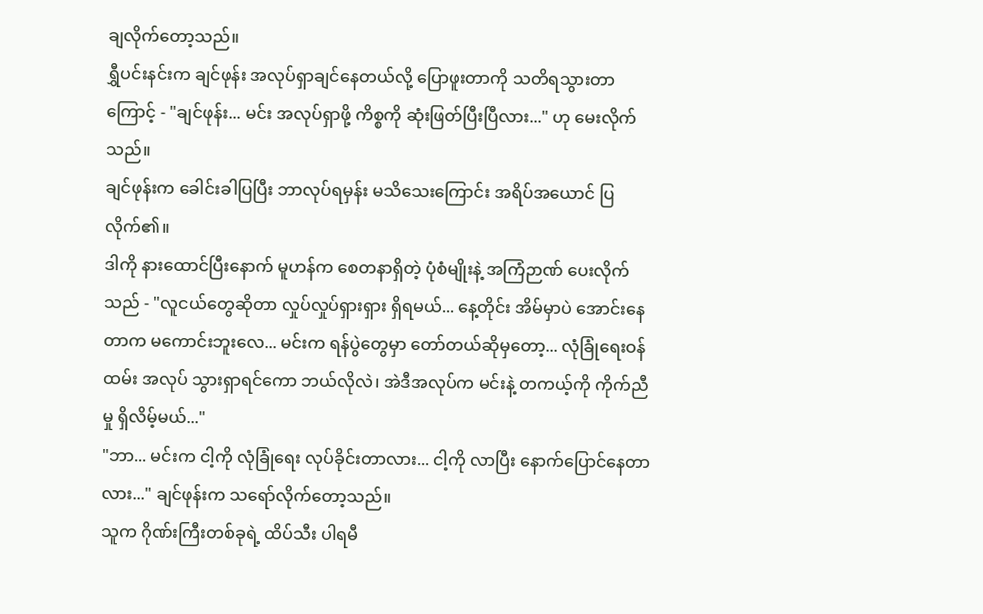ချလိုက်တော့သည်။
ရွှီပင်းနင်းက ချင်ဖုန်း အလုပ်ရှာချင်နေတယ်လို့ ပြောဖူးတာကို သတိရသွားတာကြောင့် - "ချင်ဖုန်း... မင်း အလုပ်ရှာဖို့ ကိစ္စကို ဆုံးဖြတ်ပြီးပြီလား..." ဟု မေးလိုက်သည်။
ချင်ဖုန်းက ခေါင်းခါပြပြီး ဘာလုပ်ရမှန်း မသိသေးကြောင်း အရိပ်အယောင် ပြလိုက်၏။
ဒါကို နားထောင်ပြီးနောက် မူဟန်က စေတနာရှိတဲ့ ပုံစံမျိုးနဲ့ အကြံဉာဏ် ပေးလိုက်သည် - "လူငယ်တွေဆိုတာ လှုပ်လှုပ်ရှားရှား ရှိရမယ်... နေ့တိုင်း အိမ်မှာပဲ အောင်းနေတာက မကောင်းဘူးလေ... မင်းက ရန်ပွဲတွေမှာ တော်တယ်ဆိုမှတော့... လုံခြုံရေးဝန်ထမ်း အလုပ် သွားရှာရင်ကော ဘယ်လိုလဲ၊ အဲဒီအလုပ်က မင်းနဲ့ တကယ့်ကို ကိုက်ညီမှု ရှိလိမ့်မယ်..."
"ဘာ... မင်းက ငါ့ကို လုံခြုံရေး လုပ်ခိုင်းတာလား... ငါ့ကို လာပြီး နောက်ပြောင်နေတာလား..." ချင်ဖုန်းက သရော်လိုက်တော့သည်။
သူက ဂိုဏ်းကြီးတစ်ခုရဲ့ ထိပ်သီး ပါရမီ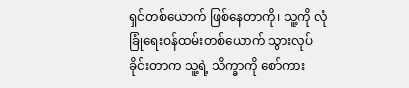ရှင်တစ်ယောက် ဖြစ်နေတာကို၊ သူ့ကို လုံခြုံရေးဝန်ထမ်းတစ်ယောက် သွားလုပ်ခိုင်းတာက သူ့ရဲ့ သိက္ခာကို စော်ကား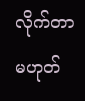လိုက်တာ မဟုတ်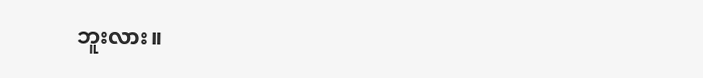ဘူးလား။